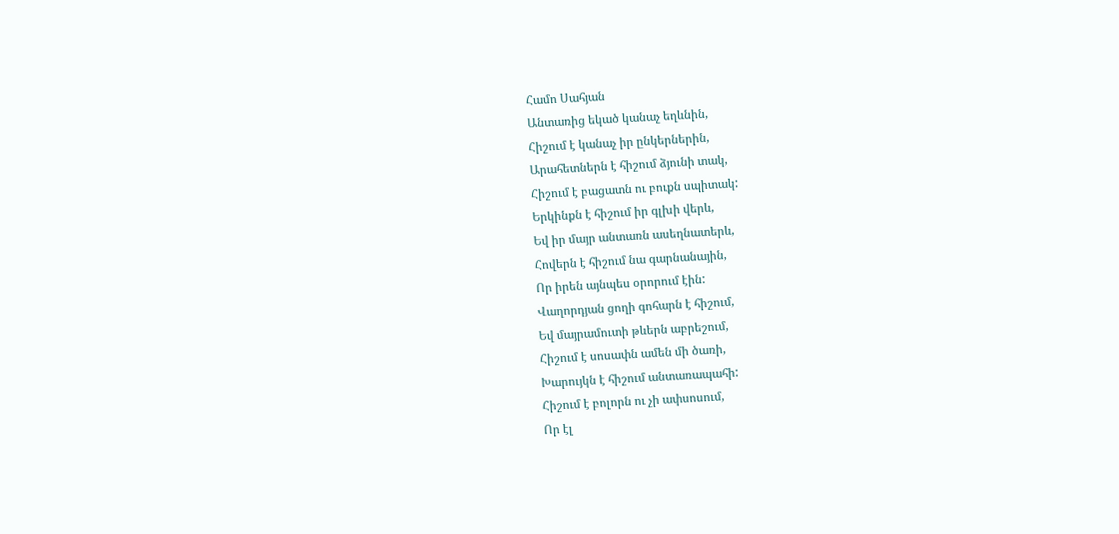Համո Սահյան
Անտառից եկած կանաչ եղևնին,
Հիշում է կանաչ իր ընկերներին,
Արահետներն է հիշում ձյունի տակ,
Հիշում է բացատն ու բուքն սպիտակ:
Երկինքն է հիշում իր գլխի վերև,
Եվ իր մայր անտառն ասեղնատերև,
Հովերն է հիշում նա գարնանային,
Որ իրեն այնպես օրորում էին:
Վաղորդյան ցողի գոհարն է հիշում,
Եվ մայրամուտի թևերն աբրեշում,
Հիշում է սոսափն ամեն մի ծառի,
Խարույկն է հիշում անտառապահի:
Հիշում է բոլորն ու չի ափսոսում,
Որ էլ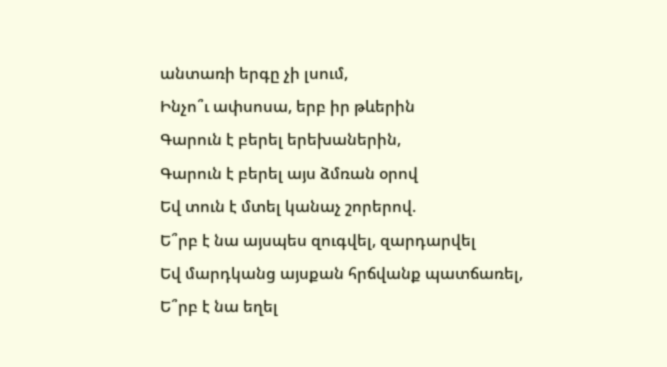անտառի երգը չի լսում,
Ինչո՞ւ ափսոսա, երբ իր թևերին
Գարուն է բերել երեխաներին,
Գարուն է բերել այս ձմռան օրով
Եվ տուն է մտել կանաչ շորերով.
Ե՞րբ է նա այսպես զուգվել, զարդարվել
Եվ մարդկանց այսքան հրճվանք պատճառել,
Ե՞րբ է նա եղել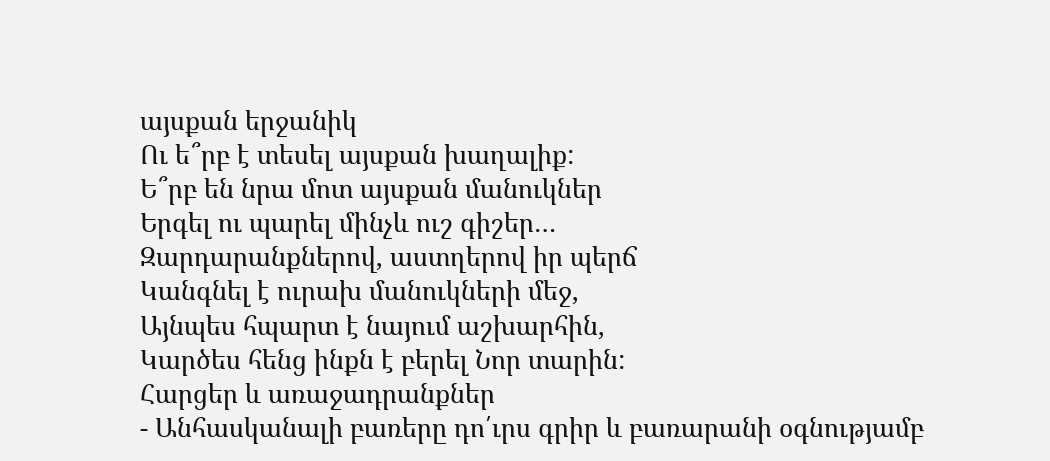այսքան երջանիկ
Ու ե՞րբ է տեսել այսքան խաղալիք:
Ե՞րբ են նրա մոտ այսքան մանուկներ
Երգել ու պարել մինչև ուշ գիշեր…
Զարդարանքներով, աստղերով իր պերճ
Կանգնել է ուրախ մանուկների մեջ,
Այնպես հպարտ է նայում աշխարհին,
Կարծես հենց ինքն է բերել Նոր տարին:
Հարցեր և առաջադրանքներ
- Անհասկանալի բառերը դո՛ւրս գրիր և բառարանի օգնությամբ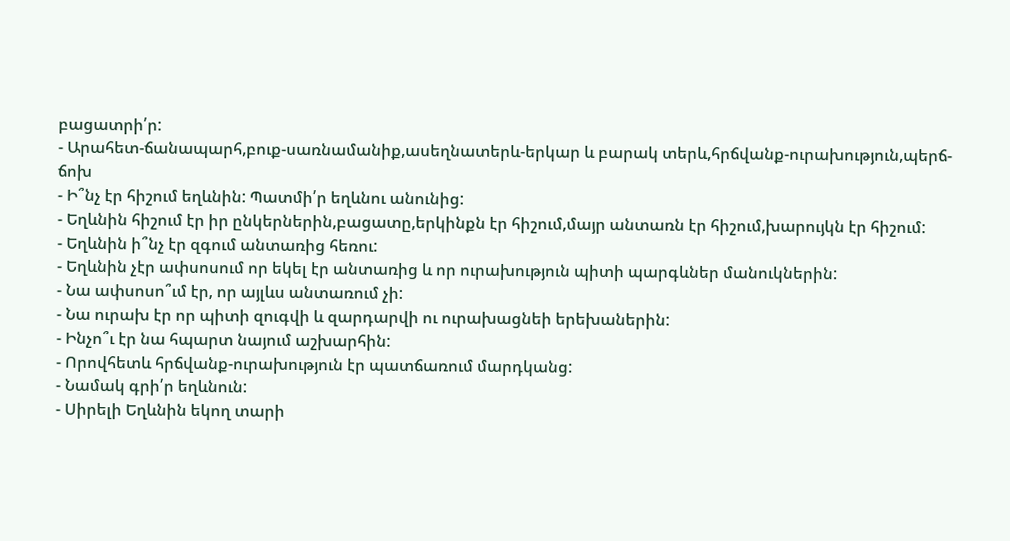բացատրի՛ր:
- Արահետ-ճանապարհ,բուք-սառնամանիք,ասեղնատերև-երկար և բարակ տերև,հրճվանք-ուրախություն,պերճ-ճոխ
- Ի՞նչ էր հիշում եղևնին: Պատմի՛ր եղևնու անունից:
- Եղևնին հիշում էր իր ընկերներին,բացատը,երկինքն էր հիշում,մայր անտառն էր հիշում,խարույկն էր հիշում:
- Եղևնին ի՞նչ էր զգում անտառից հեռու:
- Եղևնին չէր ափսոսում որ եկել էր անտառից և որ ուրախություն պիտի պարգևներ մանուկներին:
- Նա ափսոսո՞ւմ էր, որ այլևս անտառում չի:
- Նա ուրախ էր որ պիտի զուգվի և զարդարվի ու ուրախացնեի երեխաներին:
- Ինչո՞ւ էր նա հպարտ նայում աշխարհին:
- Որովհետև հրճվանք-ուրախություն էր պատճառում մարդկանց:
- Նամակ գրի՛ր եղևնուն:
- Սիրելի Եղևնին եկող տարի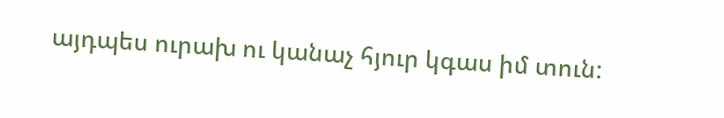այդպես ուրախ ու կանաչ հյուր կգաս իմ տուն: